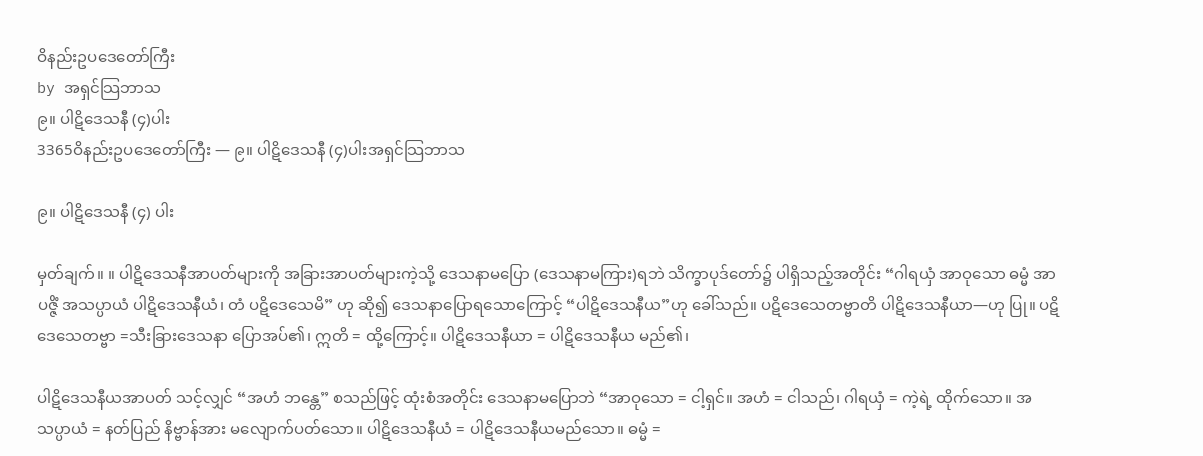ဝိနည်းဥပဒေတော်ကြီး
by အရှင်သြဘာသ
၉။ ပါဋိဒေသနီ (၄)ပါး
3365ဝိနည်းဥပဒေတော်ကြီး — ၉။ ပါဋိဒေသနီ (၄)ပါးအရှင်သြဘာသ

၉။ ပါဋိဒေသနီ (၄) ပါး

မှတ်ချက်။ ။ ပါဋိဒေသနီအာပတ်များကို အခြားအာပတ်များကဲ့သို့ ဒေသနာမပြော (ဒေသနာမကြား)ရဘဲ သိက္ခာပုဒ်တော်၌ ပါရှိသည့်အတိုင်း “ဂါရယှံ အာဝုသော ဓမ္မံ အာပဇ္ဇိံ အသပ္ပာယံ ပါဋိဒေသနီယံ၊ တံ ပဋိဒေသေမိ” ဟု ဆို၍ ဒေသနာပြောရသောကြောင့် “ပါဋိဒေသနီယ”ဟု ခေါ်သည်။ ပဋိဒေသေတဗ္ဗာတိ ပါဋိဒေသနီယာ—ဟု ပြု။ ပဋိဒေသေတဗ္ဗာ =သီးခြားဒေသနာ ပြောအပ်၏၊ ဣတိ = ထို့ကြောင့်။ ပါဋိဒေသနီယာ = ပါဋိဒေသနီယ မည်၏၊

ပါဋိဒေသနီယအာပတ် သင့်လျှင် “အဟံ ဘန္တေ” စသည်ဖြင့် ထုံးစံအတိုင်း ဒေသနာမပြောဘဲ “အာဝုသော = ငါ့ရှင်။ အဟံ = ငါသည်၊ ဂါရယှံ = ကဲ့ရဲ့ ထိုက်သော။ အသပ္ပာယံ = နတ်ပြည် နိဗ္ဗာန်အား မလျောက်ပတ်သော။ ပါဋိဒေသနီယံ = ပါဋိဒေသနီယမည်သော။ ဓမ္မံ =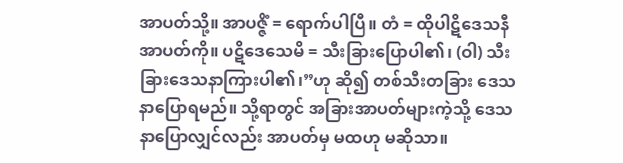အာပတ်သို့။ အာပဇ္ဇိံ = ရောက်ပါပြီ။ တံ = ထိုပါဋိဒေသနီအာပတ်ကို။ ပဋိဒေသေမိ = သီးခြားပြောပါ၏၊ (ဝါ) သီးခြားဒေသနာကြားပါ၏၊”ဟု ဆို၍ တစ်သီးတခြား ဒေသနာပြောရမည်။ သို့ရာတွင် အခြားအာပတ်များကဲ့သို့ ဒေသနာပြောလျှင်လည်း အာပတ်မှ မထဟု မဆိုသာ။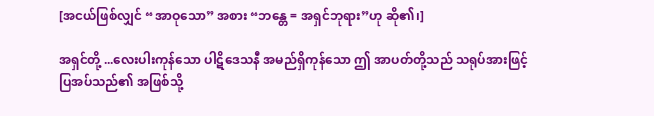[အငယ်ဖြစ်လျှင် “အာဝုသော” အစား “ဘန္တေ = အရှင်ဘုရား”ဟု ဆို၏၊]

အရှင်တို့ ...လေးပါးကုန်သော ပါဋိဒေသနီ အမည်ရှိကုန်သော ဤ အာပတ်တို့သည် သရုပ်အားဖြင့် ပြအပ်သည်၏ အဖြစ်သို့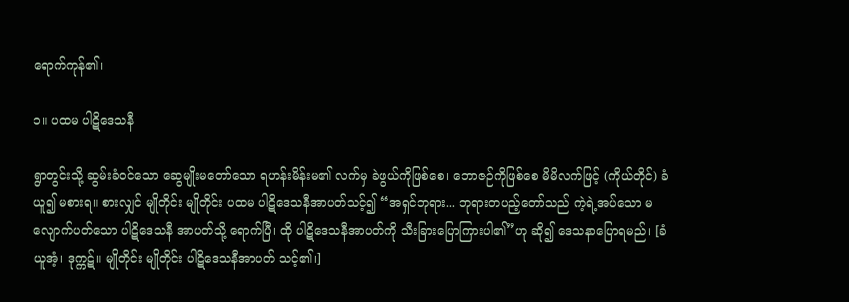ရောက်ကုန်၏၊

၁။ ပထမ ပါဋိဒေသနီ

ရွာတွင်းသို့ ဆွမ်းခံဝင်သော ဆွေမျိုးမတော်သော ရဟန်းမိန်းမ၏ လက်မှ ခဲဖွယ်ကိုဖြစ်စေ၊ ဘောဇဉ်ကိုဖြစ်စေ မိမိလက်ဖြင့် (ကိုယ်တိုင်) ခံယူ၍ မစားရ။ စားလျှင် မျိုတိုင်း မျိုတိုင်း ပထမ ပါဋိဒေသနီအာပတ်သင့်၍ “အရှင်ဘုရား... ဘုရားတပည့်တော်သည် ကဲ့ရဲ့အပ်သော မလျောက်ပတ်သော ပါဋိဒေသနီ အာပတ်သို့ ရောက်ပြီ၊ ထို ပါဋိဒေသနီအာပတ်ကို သီးခြားပြောကြားပါ၏”ဟု ဆို၍ ဒေသနာပြောရမည်၊ [ခံယူအံ့၊ ဒုက္ကဋ်။ မျိုတိုင်း မျိုတိုင်း ပါဋိဒေသနီအာပတ် သင့်၏၊]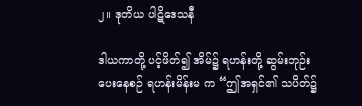၂။ ဒုတိယ ပါဋိဒေသနီ

ဒါယကာတို့ ပင့်ဖိတ်၍ အိမ်၌ ရဟန်းတို့ ဆွမ်းဘုဉ်းပေးနေစဉ် ရဟန်းမိန်းမ က “ဤအရှင်၏ သပိတ်၌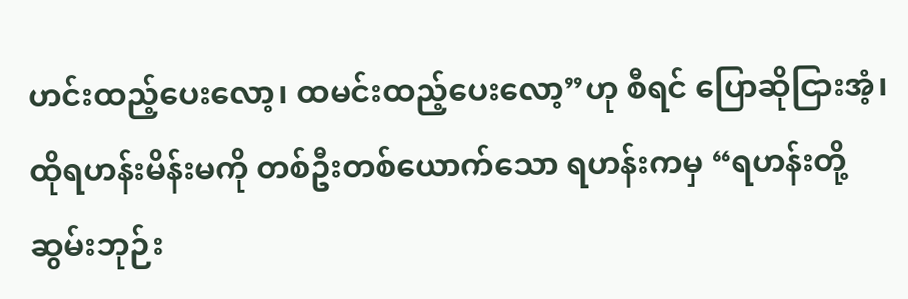ဟင်းထည့်ပေးလော့၊ ထမင်းထည့်ပေးလော့”ဟု စီရင် ပြောဆိုငြားအံ့၊ ထိုရဟန်းမိန်းမကို တစ်ဦးတစ်ယောက်သော ရဟန်းကမှ “ရဟန်းတို့ ဆွမ်းဘုဉ်း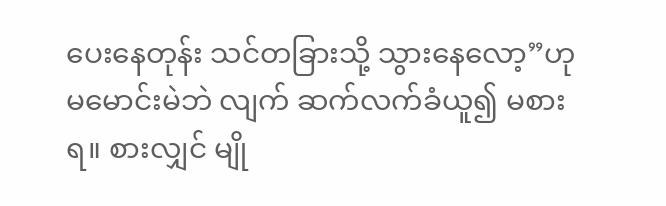ပေးနေတုန်း သင်တခြားသို့ သွားနေလော့”ဟု မမောင်းမဲဘဲ လျက် ဆက်လက်ခံယူ၍ မစားရ။ စားလျှင် မျို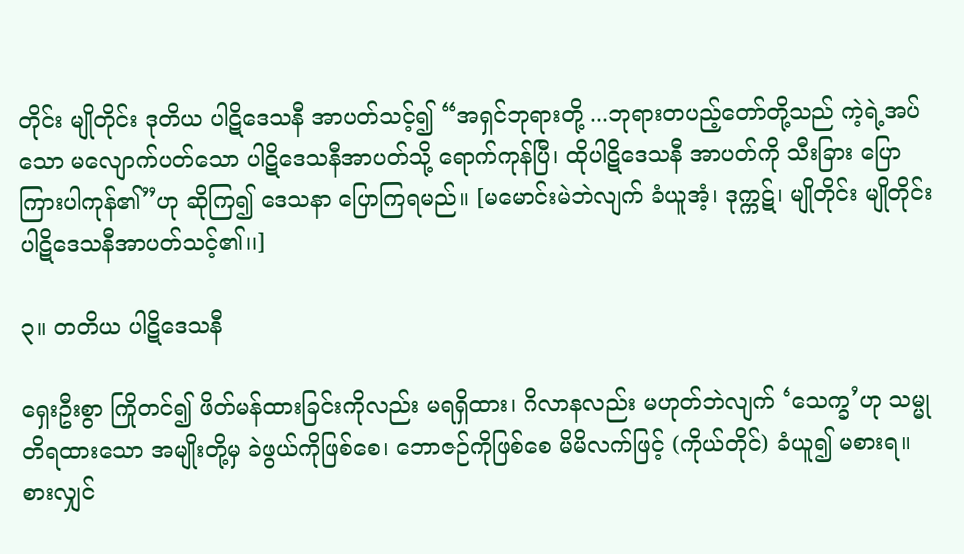တိုင်း မျိုတိုင်း ဒုတိယ ပါဋိဒေသနီ အာပတ်သင့်၍ “အရှင်ဘုရားတို့ ...ဘုရားတပည့်တော်တို့သည် ကဲ့ရဲ့အပ်သော မလျောက်ပတ်သော ပါဋိဒေသနီအာပတ်သို့ ရောက်ကုန်ပြီ၊ ထိုပါဋိဒေသနီ အာပတ်ကို သီးခြား ပြောကြားပါကုန်၏”ဟု ဆိုကြ၍ ဒေသနာ ပြောကြရမည်။ [မမောင်းမဲဘဲလျက် ခံယူအံ့၊ ဒုက္ကဋ်၊ မျိုတိုင်း မျိုတိုင်း ပါဋိဒေသနီအာပတ်သင့်၏၊၊]

၃။ တတိယ ပါဋိဒေသနီ

ရှေးဦးစွာ ကြိုတင်၍ ဖိတ်မန်ထားခြင်းကိုလည်း မရရှိထား၊ ဂိလာနလည်း မဟုတ်ဘဲလျက် ‘သေက္ခ’ဟု သမ္မုတိရထားသော အမျိုးတို့မှ ခဲဖွယ်ကိုဖြစ်စေ၊ ဘောဇဉ်ကိုဖြစ်စေ မိမိလက်ဖြင့် (ကိုယ်တိုင်) ခံယူ၍ မစားရ။ စားလျှင်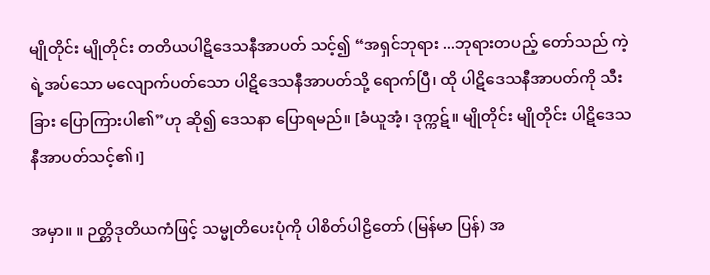မျိုတိုင်း မျိုတိုင်း တတိယပါဋိဒေသနီအာပတ် သင့်၍ “အရှင်ဘုရား ...ဘုရားတပည့် တော်သည် ကဲ့ရဲ့အပ်သော မလျောက်ပတ်သော ပါဋိဒေသနီအာပတ်သို့ ရောက်ပြီ၊ ထို ပါဋိဒေသနီအာပတ်ကို သီးခြား ပြောကြားပါ၏”ဟု ဆို၍ ဒေသနာ ပြောရမည်။ [ခံယူအံ့၊ ဒုက္ကဋ်။ မျိုတိုင်း မျိုတိုင်း ပါဋိဒေသနီအာပတ်သင့်၏၊]

အမှာ။ ။ ဉတ္တိဒုတိယကံဖြင့် သမ္မုတိပေးပုံကို ပါစိတ်ပါဠိတော် (မြန်မာ ပြန်) အ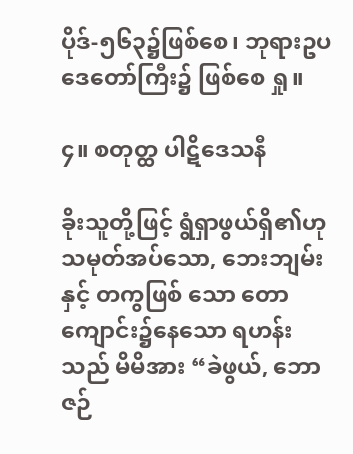ပိုဒ်-၅၆၃၌ဖြစ်စေ၊ ဘုရားဥပဒေတော်ကြီး၌ ဖြစ်စေ ရှု။

၄။ စတုတ္ထ ပါဋိဒေသနီ

ခိုးသူတို့ဖြင့် ရွံရှာဖွယ်ရှိ၏ဟု သမုတ်အပ်သော, ဘေးဘျမ်းနှင့် တကွဖြစ် သော တောကျောင်း၌နေသော ရဟန်းသည် မိမိအား “ခဲဖွယ်, ဘောဇဉ်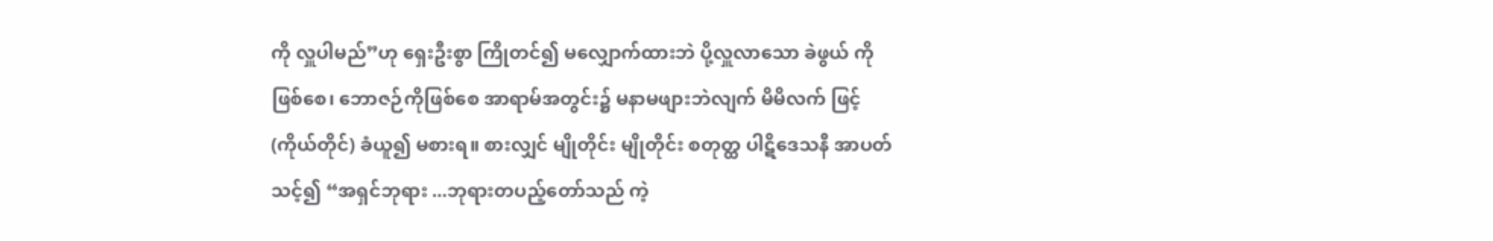ကို လှူပါမည်”ဟု ရှေးဦးစွာ ကြိုတင်၍ မလျှောက်ထားဘဲ ပို့လှူလာသော ခဲဖွယ် ကိုဖြစ်စေ၊ ဘောဇဉ်ကိုဖြစ်စေ အာရာမ်အတွင်း၌ မနာမဖျားဘဲလျက် မိမိလက် ဖြင့် (ကိုယ်တိုင်) ခံယူ၍ မစားရ။ စားလျှင် မျိုတိုင်း မျိုတိုင်း စတုတ္ထ ပါဋိဒေသနီ အာပတ်သင့်၍ “အရှင်ဘုရား ...ဘုရားတပည့်တော်သည် ကဲ့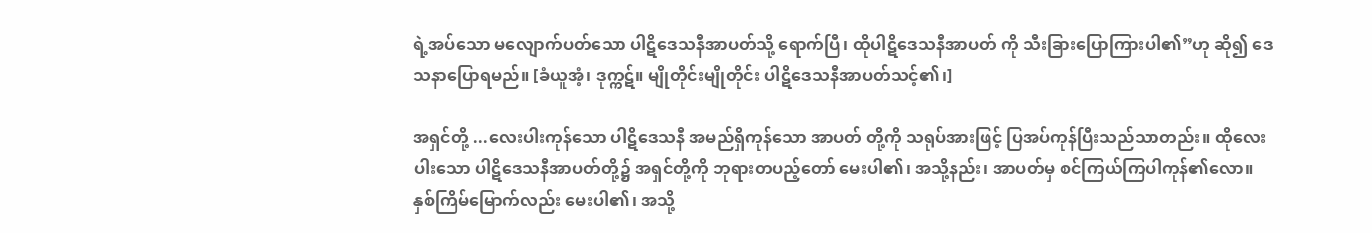ရဲ့အပ်သော မလျောက်ပတ်သော ပါဋိဒေသနီအာပတ်သို့ ရောက်ပြီ၊ ထိုပါဋိဒေသနီအာပတ် ကို သီးခြားပြောကြားပါ၏”ဟု ဆို၍ ဒေသနာပြောရမည်။ [ခံယူအံ့၊ ဒုက္ကဋ်။ မျိုတိုင်းမျိုတိုင်း ပါဋိဒေသနီအာပတ်သင့်၏၊]

အရှင်တို့ ...လေးပါးကုန်သော ပါဋိဒေသနီ အမည်ရှိကုန်သော အာပတ် တို့ကို သရုပ်အားဖြင့် ပြအပ်ကုန်ပြီးသည်သာတည်း။ ထိုလေးပါးသော ပါဋိဒေသနီအာပတ်တို့၌ အရှင်တို့ကို ဘုရားတပည့်တော် မေးပါ၏၊ အသို့နည်း၊ အာပတ်မှ စင်ကြယ်ကြပါကုန်၏လော။ နှစ်ကြိမ်မြောက်လည်း မေးပါ၏၊ အသို့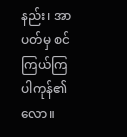နည်း၊ အာပတ်မှ စင်ကြယ်ကြပါကုန်၏လော။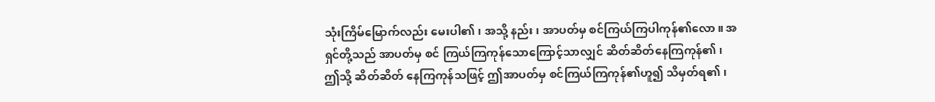သုံးကြိမ်မြောက်လည်း မေးပါ၏၊ အသို့ နည်း၊ အာပတ်မှ စင်ကြယ်ကြပါကုန်၏လော။ အရှင်တို့သည် အာပတ်မှ စင် ကြယ်ကြကုန်သောကြောင့်သာလျှင် ဆိတ်ဆိတ်နေကြကုန်၏၊ ဤသို့ ဆိတ်ဆိတ် နေကြကုန်သဖြင့် ဤအာပတ်မှ စင်ကြယ်ကြကုန်၏ဟူ၍ သိမှတ်ရ၏၊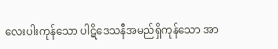လေးပါးကုန်သော ပါဋိဒေသနီအမည်ရှိကုန်သော အာ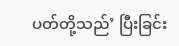ပတ်တို့သည်’ ပြီးခြင်း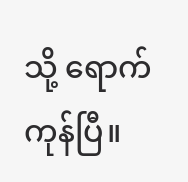သို့ ရောက်ကုန်ပြီ။